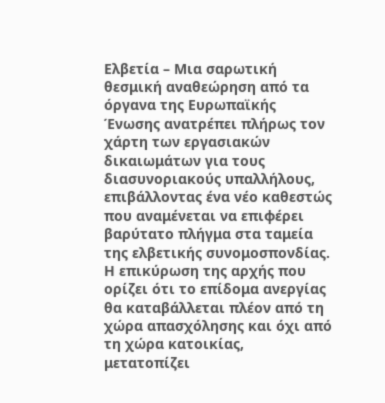Ελβετία – Μια σαρωτική θεσμική αναθεώρηση από τα όργανα της Ευρωπαϊκής Ένωσης ανατρέπει πλήρως τον χάρτη των εργασιακών δικαιωμάτων για τους διασυνοριακούς υπαλλήλους, επιβάλλοντας ένα νέο καθεστώς που αναμένεται να επιφέρει βαρύτατο πλήγμα στα ταμεία της ελβετικής συνομοσπονδίας.
Η επικύρωση της αρχής που ορίζει ότι το επίδομα ανεργίας θα καταβάλλεται πλέον από τη χώρα απασχόλησης και όχι από τη χώρα κατοικίας, μετατοπίζει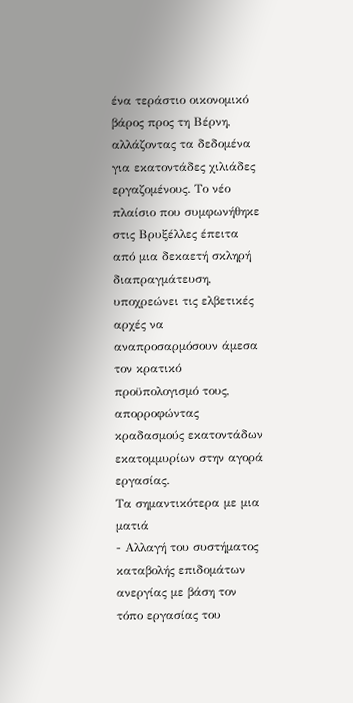ένα τεράστιο οικονομικό βάρος προς τη Βέρνη, αλλάζοντας τα δεδομένα για εκατοντάδες χιλιάδες εργαζομένους. Το νέο πλαίσιο που συμφωνήθηκε στις Βρυξέλλες έπειτα από μια δεκαετή σκληρή διαπραγμάτευση, υποχρεώνει τις ελβετικές αρχές να αναπροσαρμόσουν άμεσα τον κρατικό προϋπολογισμό τους, απορροφώντας κραδασμούς εκατοντάδων εκατομμυρίων στην αγορά εργασίας.
Τα σημαντικότερα με μια ματιά
- Αλλαγή του συστήματος καταβολής επιδομάτων ανεργίας με βάση τον τόπο εργασίας του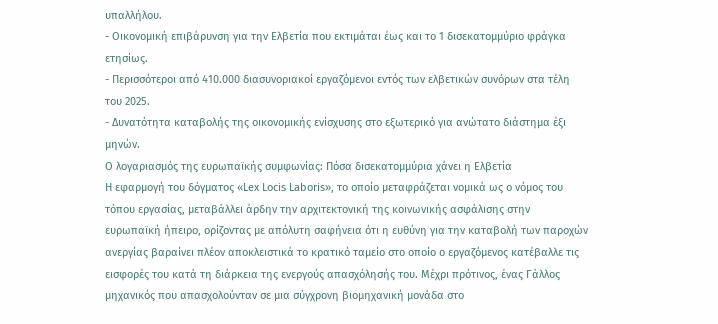υπαλλήλου.
- Οικονομική επιβάρυνση για την Ελβετία που εκτιμάται έως και το 1 δισεκατομμύριο φράγκα ετησίως.
- Περισσότεροι από 410.000 διασυνοριακοί εργαζόμενοι εντός των ελβετικών συνόρων στα τέλη του 2025.
- Δυνατότητα καταβολής της οικονομικής ενίσχυσης στο εξωτερικό για ανώτατο διάστημα έξι μηνών.
Ο λογαριασμός της ευρωπαϊκής συμφωνίας: Πόσα δισεκατομμύρια χάνει η Ελβετία
Η εφαρμογή του δόγματος «Lex Locis Laboris», το οποίο μεταφράζεται νομικά ως ο νόμος του τόπου εργασίας, μεταβάλλει άρδην την αρχιτεκτονική της κοινωνικής ασφάλισης στην ευρωπαϊκή ήπειρο, ορίζοντας με απόλυτη σαφήνεια ότι η ευθύνη για την καταβολή των παροχών ανεργίας βαραίνει πλέον αποκλειστικά το κρατικό ταμείο στο οποίο ο εργαζόμενος κατέβαλλε τις εισφορές του κατά τη διάρκεια της ενεργούς απασχόλησής του. Μέχρι πρότινος, ένας Γάλλος μηχανικός που απασχολούνταν σε μια σύγχρονη βιομηχανική μονάδα στο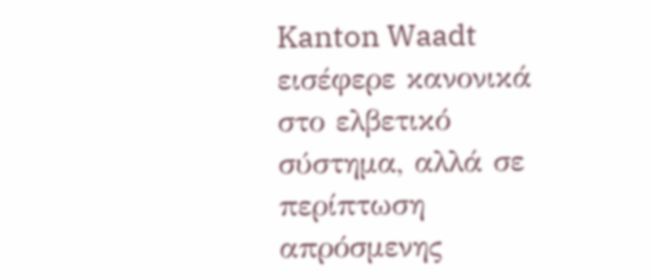Kanton Waadt εισέφερε κανονικά στο ελβετικό σύστημα, αλλά σε περίπτωση απρόσμενης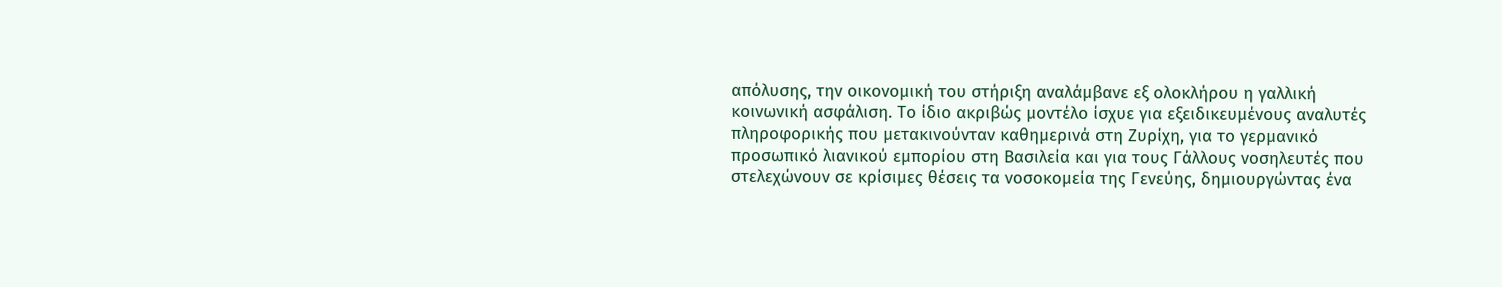απόλυσης, την οικονομική του στήριξη αναλάμβανε εξ ολοκλήρου η γαλλική κοινωνική ασφάλιση. Το ίδιο ακριβώς μοντέλο ίσχυε για εξειδικευμένους αναλυτές πληροφορικής που μετακινούνταν καθημερινά στη Ζυρίχη, για το γερμανικό προσωπικό λιανικού εμπορίου στη Βασιλεία και για τους Γάλλους νοσηλευτές που στελεχώνουν σε κρίσιμες θέσεις τα νοσοκομεία της Γενεύης, δημιουργώντας ένα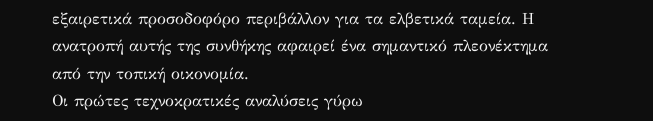εξαιρετικά προσοδοφόρο περιβάλλον για τα ελβετικά ταμεία. Η ανατροπή αυτής της συνθήκης αφαιρεί ένα σημαντικό πλεονέκτημα από την τοπική οικονομία.
Οι πρώτες τεχνοκρατικές αναλύσεις γύρω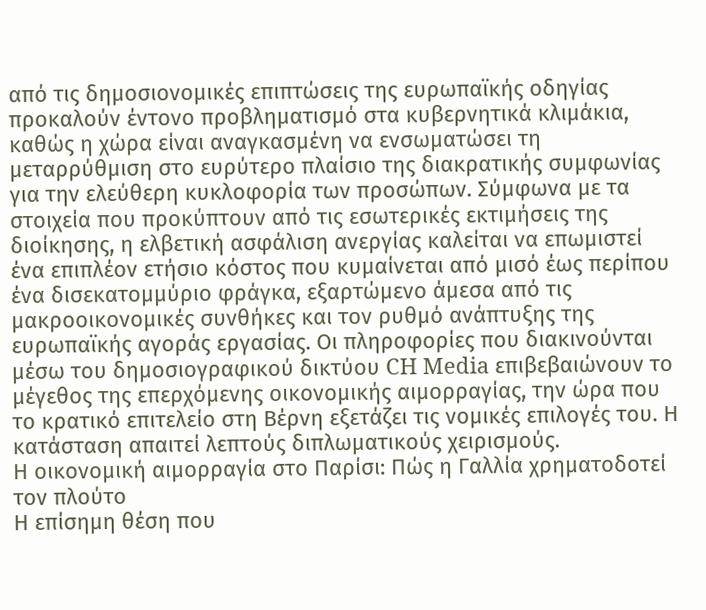από τις δημοσιονομικές επιπτώσεις της ευρωπαϊκής οδηγίας προκαλούν έντονο προβληματισμό στα κυβερνητικά κλιμάκια, καθώς η χώρα είναι αναγκασμένη να ενσωματώσει τη μεταρρύθμιση στο ευρύτερο πλαίσιο της διακρατικής συμφωνίας για την ελεύθερη κυκλοφορία των προσώπων. Σύμφωνα με τα στοιχεία που προκύπτουν από τις εσωτερικές εκτιμήσεις της διοίκησης, η ελβετική ασφάλιση ανεργίας καλείται να επωμιστεί ένα επιπλέον ετήσιο κόστος που κυμαίνεται από μισό έως περίπου ένα δισεκατομμύριο φράγκα, εξαρτώμενο άμεσα από τις μακροοικονομικές συνθήκες και τον ρυθμό ανάπτυξης της ευρωπαϊκής αγοράς εργασίας. Οι πληροφορίες που διακινούνται μέσω του δημοσιογραφικού δικτύου CH Media επιβεβαιώνουν το μέγεθος της επερχόμενης οικονομικής αιμορραγίας, την ώρα που το κρατικό επιτελείο στη Βέρνη εξετάζει τις νομικές επιλογές του. Η κατάσταση απαιτεί λεπτούς διπλωματικούς χειρισμούς.
Η οικονομική αιμορραγία στο Παρίσι: Πώς η Γαλλία χρηματοδοτεί τον πλούτο
Η επίσημη θέση που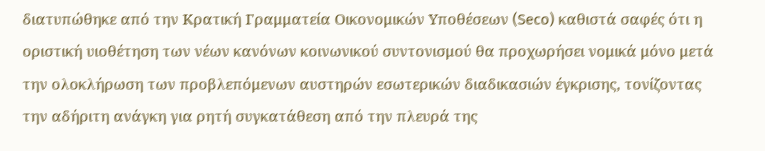διατυπώθηκε από την Κρατική Γραμματεία Οικονομικών Υποθέσεων (Seco) καθιστά σαφές ότι η οριστική υιοθέτηση των νέων κανόνων κοινωνικού συντονισμού θα προχωρήσει νομικά μόνο μετά την ολοκλήρωση των προβλεπόμενων αυστηρών εσωτερικών διαδικασιών έγκρισης, τονίζοντας την αδήριτη ανάγκη για ρητή συγκατάθεση από την πλευρά της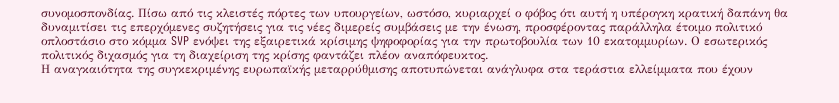συνομοσπονδίας. Πίσω από τις κλειστές πόρτες των υπουργείων, ωστόσο, κυριαρχεί ο φόβος ότι αυτή η υπέρογκη κρατική δαπάνη θα δυναμιτίσει τις επερχόμενες συζητήσεις για τις νέες διμερείς συμβάσεις με την ένωση, προσφέροντας παράλληλα έτοιμο πολιτικό οπλοστάσιο στο κόμμα SVP ενόψει της εξαιρετικά κρίσιμης ψηφοφορίας για την πρωτοβουλία των 10 εκατομμυρίων. Ο εσωτερικός πολιτικός διχασμός για τη διαχείριση της κρίσης φαντάζει πλέον αναπόφευκτος.
Η αναγκαιότητα της συγκεκριμένης ευρωπαϊκής μεταρρύθμισης αποτυπώνεται ανάγλυφα στα τεράστια ελλείμματα που έχουν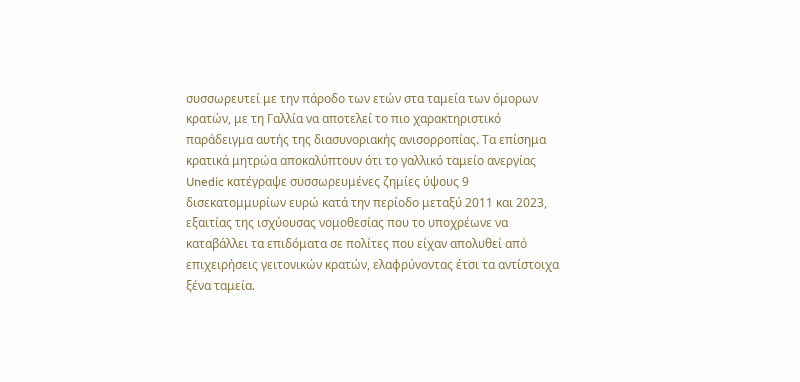συσσωρευτεί με την πάροδο των ετών στα ταμεία των όμορων κρατών, με τη Γαλλία να αποτελεί το πιο χαρακτηριστικό παράδειγμα αυτής της διασυνοριακής ανισορροπίας. Τα επίσημα κρατικά μητρώα αποκαλύπτουν ότι το γαλλικό ταμείο ανεργίας Unedic κατέγραψε συσσωρευμένες ζημίες ύψους 9 δισεκατομμυρίων ευρώ κατά την περίοδο μεταξύ 2011 και 2023, εξαιτίας της ισχύουσας νομοθεσίας που το υποχρέωνε να καταβάλλει τα επιδόματα σε πολίτες που είχαν απολυθεί από επιχειρήσεις γειτονικών κρατών, ελαφρύνοντας έτσι τα αντίστοιχα ξένα ταμεία.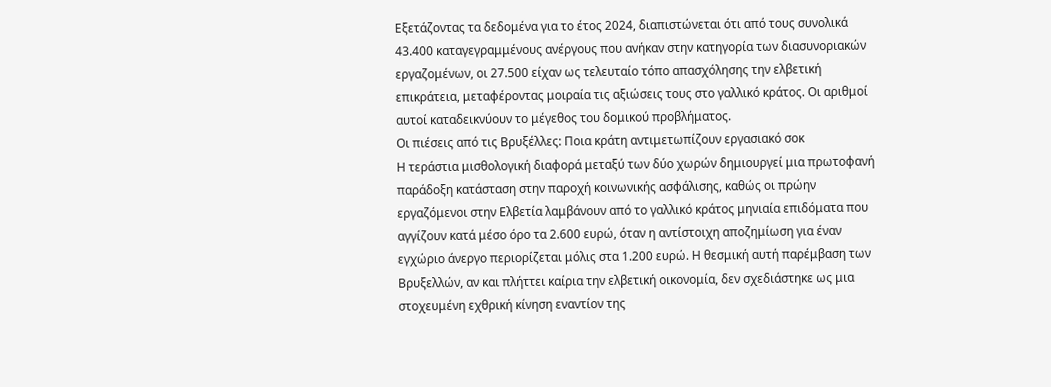Εξετάζοντας τα δεδομένα για το έτος 2024, διαπιστώνεται ότι από τους συνολικά 43.400 καταγεγραμμένους ανέργους που ανήκαν στην κατηγορία των διασυνοριακών εργαζομένων, οι 27.500 είχαν ως τελευταίο τόπο απασχόλησης την ελβετική επικράτεια, μεταφέροντας μοιραία τις αξιώσεις τους στο γαλλικό κράτος. Οι αριθμοί αυτοί καταδεικνύουν το μέγεθος του δομικού προβλήματος.
Οι πιέσεις από τις Βρυξέλλες: Ποια κράτη αντιμετωπίζουν εργασιακό σοκ
Η τεράστια μισθολογική διαφορά μεταξύ των δύο χωρών δημιουργεί μια πρωτοφανή παράδοξη κατάσταση στην παροχή κοινωνικής ασφάλισης, καθώς οι πρώην εργαζόμενοι στην Ελβετία λαμβάνουν από το γαλλικό κράτος μηνιαία επιδόματα που αγγίζουν κατά μέσο όρο τα 2.600 ευρώ, όταν η αντίστοιχη αποζημίωση για έναν εγχώριο άνεργο περιορίζεται μόλις στα 1.200 ευρώ. Η θεσμική αυτή παρέμβαση των Βρυξελλών, αν και πλήττει καίρια την ελβετική οικονομία, δεν σχεδιάστηκε ως μια στοχευμένη εχθρική κίνηση εναντίον της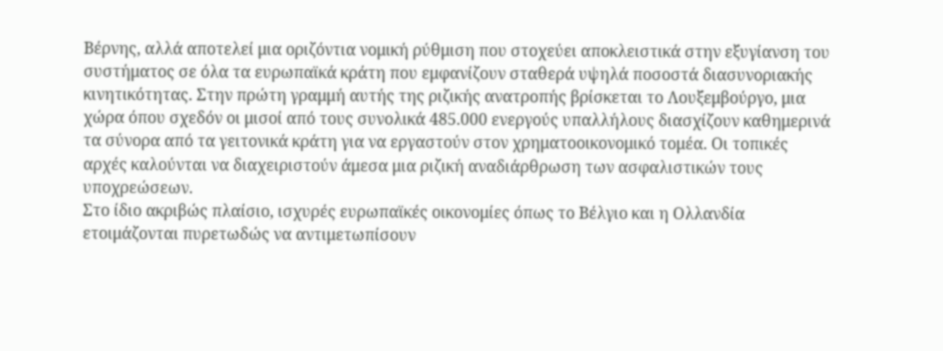Βέρνης, αλλά αποτελεί μια οριζόντια νομική ρύθμιση που στοχεύει αποκλειστικά στην εξυγίανση του συστήματος σε όλα τα ευρωπαϊκά κράτη που εμφανίζουν σταθερά υψηλά ποσοστά διασυνοριακής κινητικότητας. Στην πρώτη γραμμή αυτής της ριζικής ανατροπής βρίσκεται το Λουξεμβούργο, μια χώρα όπου σχεδόν οι μισοί από τους συνολικά 485.000 ενεργούς υπαλλήλους διασχίζουν καθημερινά τα σύνορα από τα γειτονικά κράτη για να εργαστούν στον χρηματοοικονομικό τομέα. Οι τοπικές αρχές καλούνται να διαχειριστούν άμεσα μια ριζική αναδιάρθρωση των ασφαλιστικών τους υποχρεώσεων.
Στο ίδιο ακριβώς πλαίσιο, ισχυρές ευρωπαϊκές οικονομίες όπως το Βέλγιο και η Ολλανδία ετοιμάζονται πυρετωδώς να αντιμετωπίσουν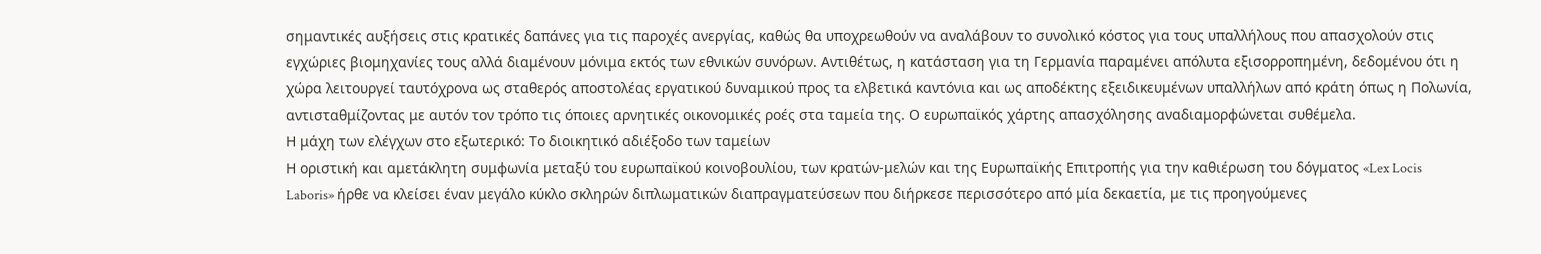σημαντικές αυξήσεις στις κρατικές δαπάνες για τις παροχές ανεργίας, καθώς θα υποχρεωθούν να αναλάβουν το συνολικό κόστος για τους υπαλλήλους που απασχολούν στις εγχώριες βιομηχανίες τους αλλά διαμένουν μόνιμα εκτός των εθνικών συνόρων. Αντιθέτως, η κατάσταση για τη Γερμανία παραμένει απόλυτα εξισορροπημένη, δεδομένου ότι η χώρα λειτουργεί ταυτόχρονα ως σταθερός αποστολέας εργατικού δυναμικού προς τα ελβετικά καντόνια και ως αποδέκτης εξειδικευμένων υπαλλήλων από κράτη όπως η Πολωνία, αντισταθμίζοντας με αυτόν τον τρόπο τις όποιες αρνητικές οικονομικές ροές στα ταμεία της. Ο ευρωπαϊκός χάρτης απασχόλησης αναδιαμορφώνεται συθέμελα.
Η μάχη των ελέγχων στο εξωτερικό: Το διοικητικό αδιέξοδο των ταμείων
Η οριστική και αμετάκλητη συμφωνία μεταξύ του ευρωπαϊκού κοινοβουλίου, των κρατών-μελών και της Ευρωπαϊκής Επιτροπής για την καθιέρωση του δόγματος «Lex Locis Laboris» ήρθε να κλείσει έναν μεγάλο κύκλο σκληρών διπλωματικών διαπραγματεύσεων που διήρκεσε περισσότερο από μία δεκαετία, με τις προηγούμενες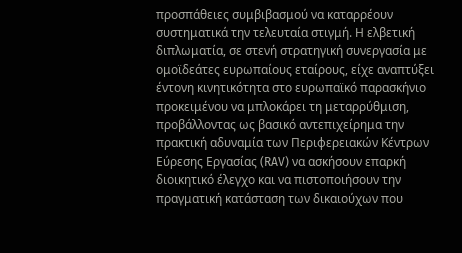προσπάθειες συμβιβασμού να καταρρέουν συστηματικά την τελευταία στιγμή. Η ελβετική διπλωματία, σε στενή στρατηγική συνεργασία με ομοϊδεάτες ευρωπαίους εταίρους, είχε αναπτύξει έντονη κινητικότητα στο ευρωπαϊκό παρασκήνιο προκειμένου να μπλοκάρει τη μεταρρύθμιση, προβάλλοντας ως βασικό αντεπιχείρημα την πρακτική αδυναμία των Περιφερειακών Κέντρων Εύρεσης Εργασίας (RAV) να ασκήσουν επαρκή διοικητικό έλεγχο και να πιστοποιήσουν την πραγματική κατάσταση των δικαιούχων που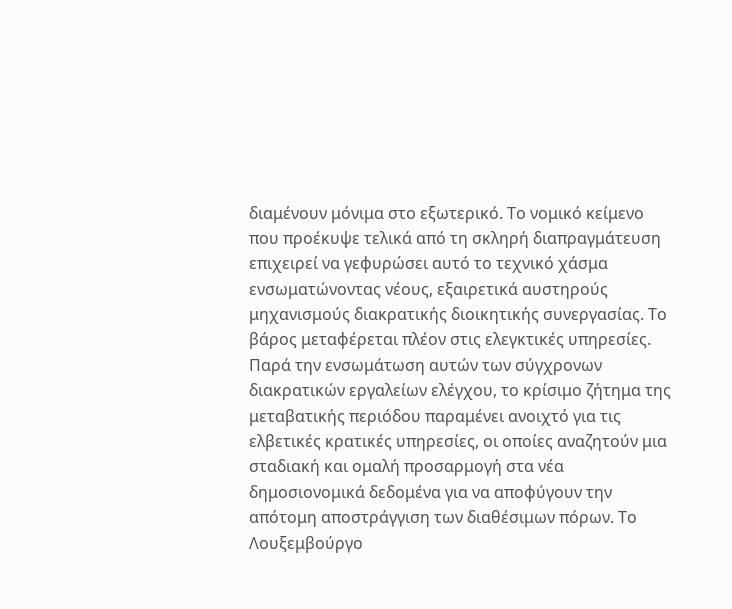διαμένουν μόνιμα στο εξωτερικό. Το νομικό κείμενο που προέκυψε τελικά από τη σκληρή διαπραγμάτευση επιχειρεί να γεφυρώσει αυτό το τεχνικό χάσμα ενσωματώνοντας νέους, εξαιρετικά αυστηρούς μηχανισμούς διακρατικής διοικητικής συνεργασίας. Το βάρος μεταφέρεται πλέον στις ελεγκτικές υπηρεσίες.
Παρά την ενσωμάτωση αυτών των σύγχρονων διακρατικών εργαλείων ελέγχου, το κρίσιμο ζήτημα της μεταβατικής περιόδου παραμένει ανοιχτό για τις ελβετικές κρατικές υπηρεσίες, οι οποίες αναζητούν μια σταδιακή και ομαλή προσαρμογή στα νέα δημοσιονομικά δεδομένα για να αποφύγουν την απότομη αποστράγγιση των διαθέσιμων πόρων. Το Λουξεμβούργο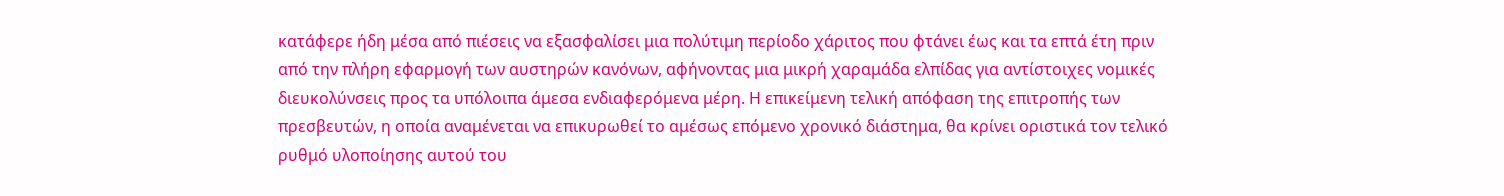κατάφερε ήδη μέσα από πιέσεις να εξασφαλίσει μια πολύτιμη περίοδο χάριτος που φτάνει έως και τα επτά έτη πριν από την πλήρη εφαρμογή των αυστηρών κανόνων, αφήνοντας μια μικρή χαραμάδα ελπίδας για αντίστοιχες νομικές διευκολύνσεις προς τα υπόλοιπα άμεσα ενδιαφερόμενα μέρη. Η επικείμενη τελική απόφαση της επιτροπής των πρεσβευτών, η οποία αναμένεται να επικυρωθεί το αμέσως επόμενο χρονικό διάστημα, θα κρίνει οριστικά τον τελικό ρυθμό υλοποίησης αυτού του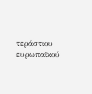τεράστιου ευρωπαϊκού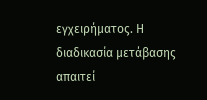εγχειρήματος. Η διαδικασία μετάβασης απαιτεί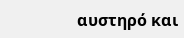αυστηρό και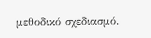μεθοδικό σχεδιασμό.